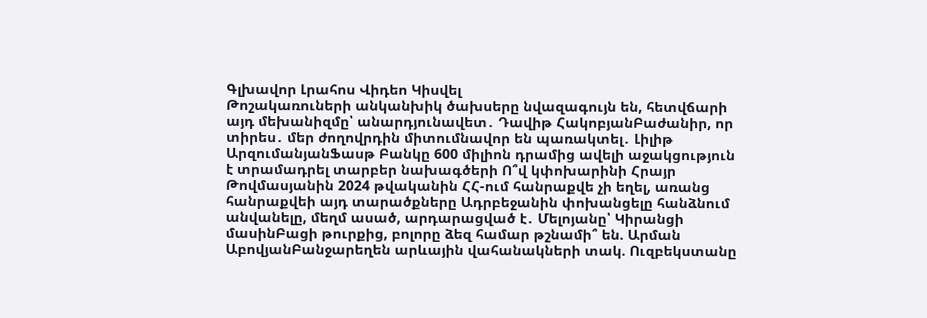Գլխավոր Լրահոս Վիդեո Կիսվել
Թոշակառուների անկանխիկ ծախսերը նվազագույն են, հետվճարի այդ մեխանիզմը՝ անարդյունավետ․ Դավիթ ՀակոբյանԲաժանիր, որ տիրես․ մեր ժողովրդին միտումնավոր են պառակտել․ Լիլիթ ԱրզումանյանՖասթ Բանկը 600 միլիոն դրամից ավելի աջակցություն է տրամադրել տարբեր նախագծերի Ո՞վ կփոխարինի Հրայր Թովմասյանին 2024 թվականին ՀՀ-ում հանրաքվե չի եղել, առանց հանրաքվեի այդ տարածքները Ադրբեջանին փոխանցելը հանձնում անվանելը, մեղմ ասած, արդարացված է․ Մելոյանը՝ Կիրանցի մասինԲացի թուրքից, բոլորը ձեզ համար թշնամի՞ են. Արման ԱբովյանԲանջարեղեն արևային վահանակների տակ. Ուզբեկստանը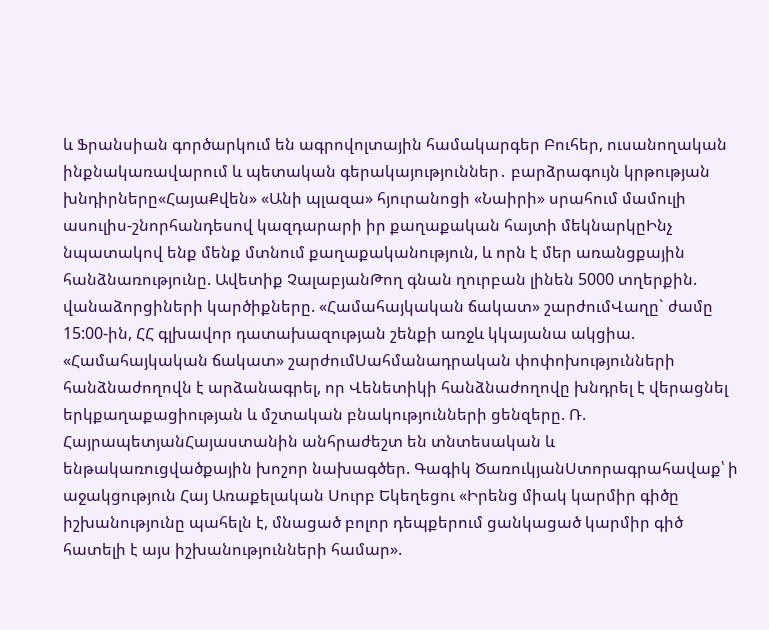և Ֆրանսիան գործարկում են ագրովոլտային համակարգեր Բուհեր, ուսանողական ինքնակառավարում և պետական գերակայություններ․ բարձրագույն կրթության խնդիրները«ՀայաՔվեն» «Անի պլազա» հյուրանոցի «Նաիրի» սրահում մամուլի ասուլիս-շնորհանդեսով կազդարարի իր քաղաքական հայտի մեկնարկըԻնչ նպատակով ենք մենք մտնում քաղաքականություն, և որն է մեր առանցքային հանձնառությունը. Ավետիք ՉալաբյանԹող գնան ղուրբան լինեն 5000 տղերքին. վանաձորցիների կարծիքները. «Համահայկական ճակատ» շարժումՎաղը` ժամը 15:00-ին, ՀՀ գլխավոր դատախազության շենքի առջև կկայանա ակցիա. «Համահայկական ճակատ» շարժումՍահմանադրական փոփոխությունների հանձնաժողովն է արձանագրել, որ Վենետիկի հանձնաժողովը խնդրել է վերացնել երկքաղաքացիության և մշտական բնակությունների ցենզերը. Ռ. ՀայրապետյանՀայաստանին անհրաժեշտ են տնտեսական և ենթակառուցվածքային խոշոր նախագծեր. Գագիկ ԾառուկյանՍտորագրահավաք՝ ի աջակցություն Հայ Առաքելական Սուրբ Եկեղեցու «Իրենց միակ կարմիր գիծը իշխանությունը պահելն է, մնացած բոլոր դեպքերում ցանկացած կարմիր գիծ հատելի է այս իշխանությունների համար».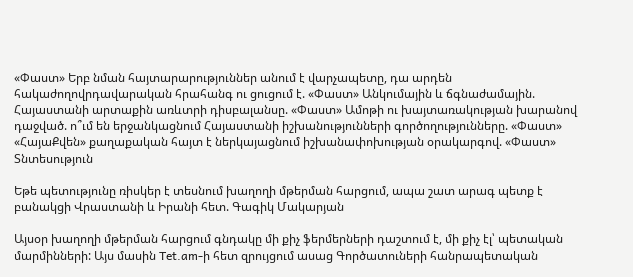«Փաստ» Երբ նման հայտարարություններ անում է վարչապետը, դա արդեն հակաժողովրդավարական հրահանգ ու ցուցում է. «Փաստ» Անկումային և ճգնաժամային. Հայաստանի արտաքին առևտրի դիսբալանսը. «Փաստ» Ամոթի ու խայտառակության խարանով դաջված. ո՞ւմ են երջանկացնում Հայաստանի իշխանությունների գործողությունները. «Փաստ» «ՀայաՔվեն» քաղաքական հայտ է ներկայացնում իշխանափոխության օրակարգով. «Փաստ»
Տնտեսություն

Եթե պետությունը ռիսկեր է տեսնում խաղողի մթերման հարցում, ապա շատ արագ պետք է բանակցի Վրաստանի և Իրանի հետ. Գագիկ Մակարյան

Այսօր խաղողի մթերման հարցում գնդակը մի քիչ ֆերմերների դաշտում է, մի քիչ էլ՝ պետական մարմինների: Այս մասին Tet.am-ի հետ զրույցում ասաց Գործատուների հանրապետական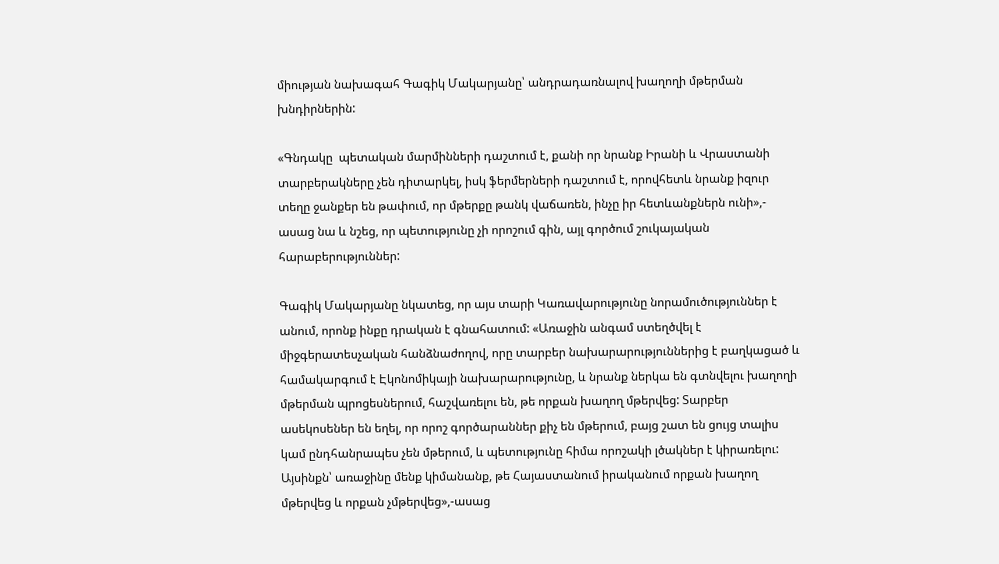միության նախագահ Գագիկ Մակարյանը՝ անդրադառնալով խաղողի մթերման խնդիրներին:

«Գնդակը  պետական մարմինների դաշտում է, քանի որ նրանք Իրանի և Վրաստանի տարբերակները չեն դիտարկել, իսկ ֆերմերների դաշտում է, որովհետև նրանք իզուր տեղը ջանքեր են թափում, որ մթերքը թանկ վաճառեն, ինչը իր հետևանքներն ունի»,- ասաց նա և նշեց, որ պետությունը չի որոշում գին, այլ գործում շուկայական հարաբերություններ:

Գագիկ Մակարյանը նկատեց, որ այս տարի Կառավարությունը նորամուծություններ է անում, որոնք ինքը դրական է գնահատում: «Առաջին անգամ ստեղծվել է միջգերատեսչական հանձնաժողով, որը տարբեր նախարարություններից է բաղկացած և համակարգում է Էկոնոմիկայի նախարարությունը, և նրանք ներկա են գտնվելու խաղողի մթերման պրոցեսներում, հաշվառելու են, թե որքան խաղող մթերվեց: Տարբեր ասեկոսեներ են եղել, որ որոշ գործարաններ քիչ են մթերում, բայց շատ են ցույց տալիս կամ ընդհանրապես չեն մթերում, և պետությունը հիմա որոշակի լծակներ է կիրառելու: Այսինքն՝ առաջինը մենք կիմանանք, թե Հայաստանում իրականում որքան խաղող մթերվեց և որքան չմթերվեց»,-ասաց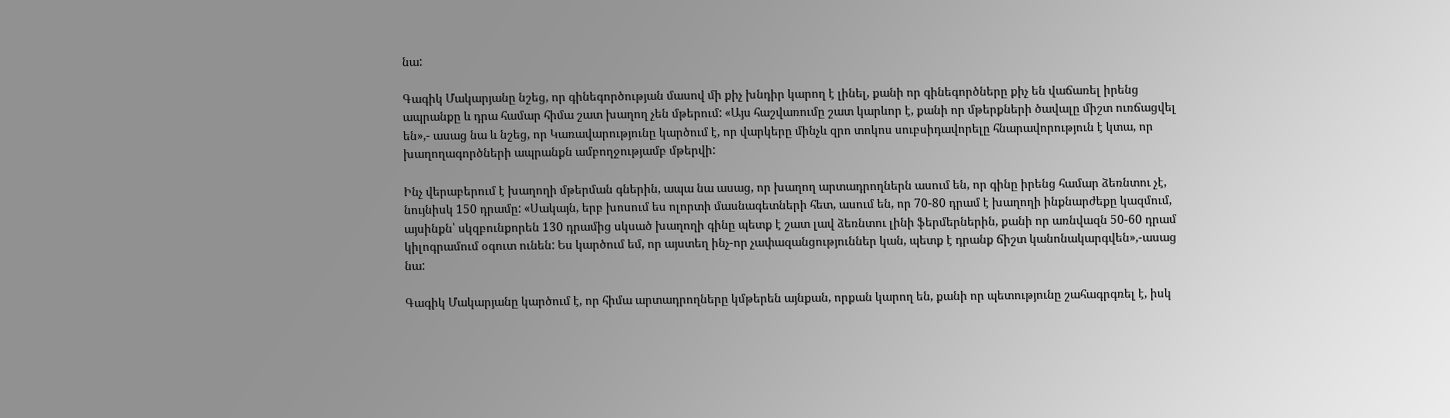նա:

Գագիկ Մակարյանը նշեց, որ գինեգործության մասով մի քիչ խնդիր կարող է լինել, քանի որ գինեգործները քիչ են վաճառել իրենց ապրանքը և դրա համար հիմա շատ խաղող չեն մթերում: «Այս հաշվառումը շատ կարևոր է, քանի որ մթերքների ծավալը միշտ ուռճացվել են»,- ասաց նա և նշեց, որ Կառավարությունը կարծում է, որ վարկերը մինչև զրո տոկոս սուբսիդավորելը հնարավորություն է կտա, որ խաղողագործների ապրանքն ամբողջությամբ մթերվի:

Ինչ վերաբերում է խաղողի մթերման գներին, ապա նա ասաց, որ խաղող արտադրողներն ասում են, որ գինը իրենց համար ձեռնտու չէ, նույնիսկ 150 դրամը: «Սակայն, երբ խոսում ես ոլորտի մասնագետների հետ, ասում են, որ 70-80 դրամ է խաղողի ինքնարժեքը կազմում, այսինքն՝ սկզբունքորեն 130 դրամից սկսած խաղողի գինը պետք է շատ լավ ձեռնտու լինի ֆերմերներին, քանի որ առնվազն 50-60 դրամ կիլոգրամում օգուտ ունեն: Ես կարծում եմ, որ այստեղ ինչ-որ չափազանցություններ կան, պետք է դրանք ճիշտ կանոնակարգվեն»,-ասաց նա:

Գագիկ Մակարյանը կարծում է, որ հիմա արտադրողները կմթերեն այնքան, որքան կարող են, քանի որ պետությունը շահագրգռել է, իսկ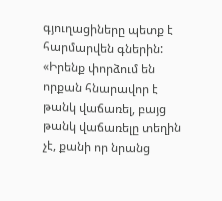գյուղացիները պետք է հարմարվեն գներին: «Իրենք փորձում են որքան հնարավոր է թանկ վաճառել, բայց թանկ վաճառելը տեղին չէ, քանի որ նրանց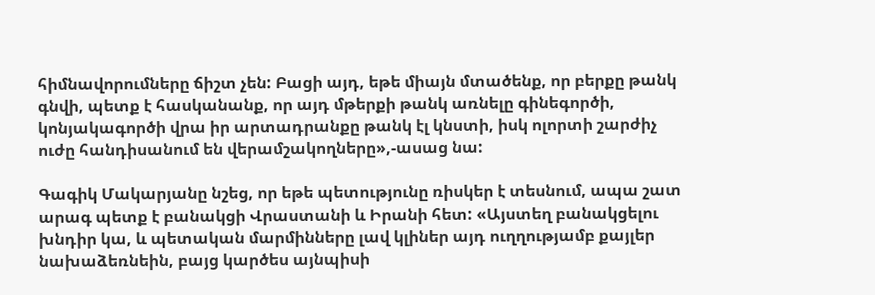հիմնավորումները ճիշտ չեն: Բացի այդ, եթե միայն մտածենք, որ բերքը թանկ գնվի, պետք է հասկանանք, որ այդ մթերքի թանկ առնելը գինեգործի, կոնյակագործի վրա իր արտադրանքը թանկ էլ կնստի, իսկ ոլորտի շարժիչ ուժը հանդիսանում են վերամշակողները»,-ասաց նա:

Գագիկ Մակարյանը նշեց, որ եթե պետությունը ռիսկեր է տեսնում, ապա շատ արագ պետք է բանակցի Վրաստանի և Իրանի հետ: «Այստեղ բանակցելու խնդիր կա, և պետական մարմինները լավ կլիներ այդ ուղղությամբ քայլեր նախաձեռնեին, բայց կարծես այնպիսի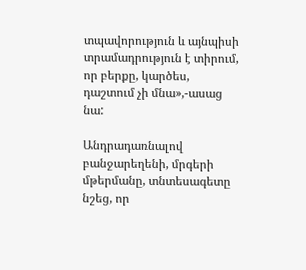տպավորություն և այնպիսի տրամադրություն է տիրում, որ բերքը, կարծես, դաշտում չի մնա»,-ասաց նա:

Անդրադառնալով բանջարեղենի, մրգերի մթերմանը, տնտեսագետը նշեց, որ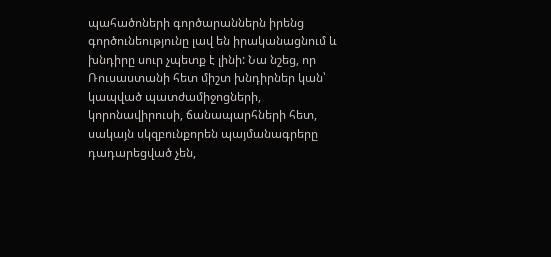պահածոների գործարաններն իրենց գործունեությունը լավ են իրականացնում և խնդիրը սուր չպետք է լինի: Նա նշեց, որ Ռուսաստանի հետ միշտ խնդիրներ կան՝ կապված պատժամիջոցների, կորոնավիրուսի, ճանապարհների հետ, սակայն սկզբունքորեն պայմանագրերը դադարեցված չեն,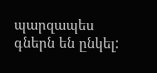պարզապես գներն են ընկել: